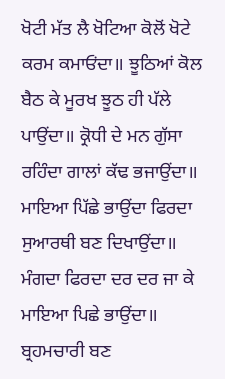ਖੋਟੀ ਮੱਤ ਲੈ ਖੋਟਿਆ ਕੋਲੋਂ ਖੋਟੇ ਕਰਮ ਕਮਾਓਂਦਾ॥ ਝੂਠਿਆਂ ਕੋਲ ਬੈਠ ਕੇ ਮੂਰਖ ਝੂਠ ਹੀ ਪੱਲੇ ਪਾਉਂਦਾ॥ ਕ੍ਰੋਧੀ ਦੇ ਮਨ ਗੁੱਸਾ ਰਹਿੰਦਾ ਗਾਲਾਂ ਕੱਢ ਭਜਾਉਂਦਾ॥ ਮਾਇਆ ਪਿੱਛੇ ਭਾਉਂਦਾ ਫਿਰਦਾ ਸੁਆਰਥੀ ਬਣ ਦਿਖਾਉਂਦਾ॥ ਮੰਗਦਾ ਫਿਰਦਾ ਦਰ ਦਰ ਜਾ ਕੇ ਮਾਇਆ ਪਿਛੇ ਭਾਉਂਦਾ॥ ਬ੍ਰਹਮਚਾਰੀ ਬਣ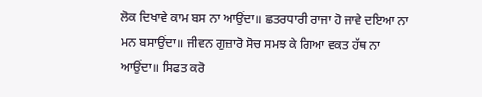ਲੋਕ ਦਿਖਾਵੇ ਕਾਮ ਬਸ ਨਾ ਆਉਂਦਾ॥ ਛਤਰਧਾਰੀ ਰਾਜਾ ਹੋ ਜਾਵੇ ਦਇਆ ਨਾ ਮਨ ਬਸਾਉਂਦਾ॥ ਜੀਵਨ ਗੁਜ਼ਾਰੋ ਸੋਚ ਸਮਝ ਕੇ ਗਿਆ ਵਕਤ ਹੱਥ ਨਾ ਆਉਂਦਾ॥ ਸਿਫਤ ਕਰੋ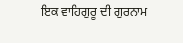ਇਕ ਵਾਹਿਗੁਰੂ ਦੀ ਗੁਰਨਾਮ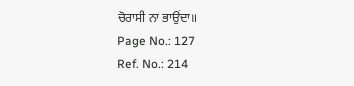ਚੋਰਾਸੀ ਨਾ ਭਾਉਂਦਾ॥
Page No.: 127
Ref. No.: 214